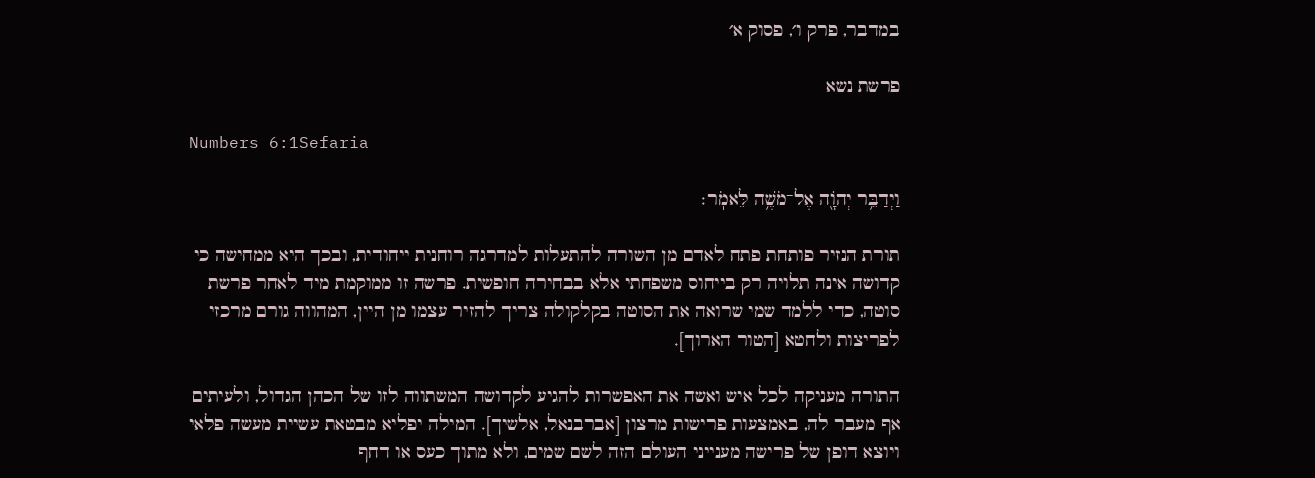במדבר, פרק ו׳, פסוק א׳

פרשת נשא

Numbers 6:1Sefaria

וַיְדַבֵּ֥ר יְהֹוָ֖ה אֶל־מֹשֶׁ֥ה לֵּאמֹֽר׃

תורת הנזיר פותחת פתח לאדם מן השורה להתעלות למדרגה רוחנית ייחודית, ובכך היא ממחישה כי קדושה אינה תלויה רק בייחוס משפחתי אלא בבחירה חופשית. פרשה זו ממוקמת מיד לאחר פרשת סוטה, כדי ללמד שמי שרואה את הסוטה בקלקולה צריך להזיר עצמו מן היין, המהווה גורם מרכזי לפריצות ולחטא [הטור הארוך].

התורה מעניקה לכל איש ואשה את האפשרות להגיע לקדושה המשתווה לזו של הכהן הגדול, ולעיתים אף מעבר לה, באמצעות פרישות מרצון [אברבנאל, אלשיך]. המילה יפליא מבטאת עשיית מעשה פלאי ויוצא דופן של פרישה מענייני העולם הזה לשם שמים, ולא מתוך כעס או דחף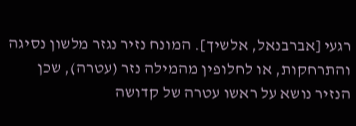רגעי [אברבנאל, אלשיך]. המונח נזיר נגזר מלשון נסיגה והתרחקות, או לחלופין מהמילה נזר (עטרה), שכן הנזיר נושא על ראשו עטרה של קדושה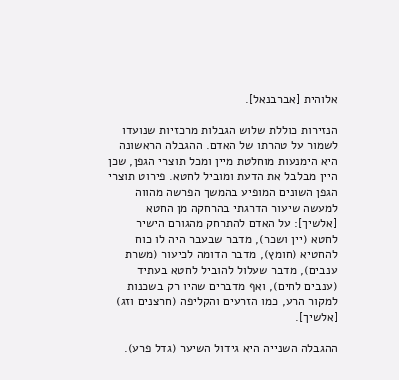אלוהית [אברבנאל].

הנזירות כוללת שלוש הגבלות מרכזיות שנועדו לשמור על טהרתו של האדם. ההגבלה הראשונה היא הימנעות מוחלטת מיין ומכל תוצרי הגפן, שכן היין מבלבל את הדעת ומוביל לחטא. פירוט תוצרי הגפן השונים המופיע בהמשך הפרשה מהווה למעשה שיעור הדרגתי בהרחקה מן החטא [אלשיך]: על האדם להתרחק מהגורם הישיר לחטא (יין ושכר), מדבר שבעבר היה לו כוח להחטיא (חומץ), מדבר הדומה לכיעור (משרת ענבים), מדבר שעלול להוביל לחטא בעתיד (ענבים לחים), ואף מדברים שהיו רק בשכנות למקור הרע, כמו הזרעים והקליפה (חרצנים וזג) [אלשיך].

ההגבלה השנייה היא גידול השיער (גדל פרע).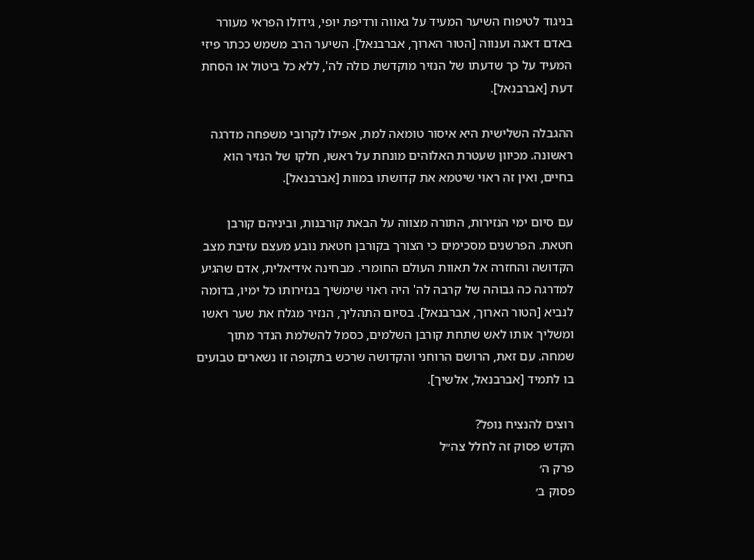בניגוד לטיפוח השיער המעיד על גאווה ורדיפת יופי, גידולו הפראי מעורר באדם דאגה וענווה [הטור הארוך, אברבנאל]. השיער הרב משמש ככתר פיזי המעיד על כך שדעתו של הנזיר מוקדשת כולה לה', ללא כל ביטול או הסחת דעת [אברבנאל].

ההגבלה השלישית היא איסור טומאה למת, אפילו לקרובי משפחה מדרגה ראשונה. מכיוון שעטרת האלוהים מונחת על ראשו, חלקו של הנזיר הוא בחיים, ואין זה ראוי שיטמא את קדושתו במוות [אברבנאל].

עם סיום ימי הנזירות, התורה מצווה על הבאת קורבנות, וביניהם קורבן חטאת. הפרשנים מסכימים כי הצורך בקורבן חטאת נובע מעצם עזיבת מצב הקדושה והחזרה אל תאוות העולם החומרי. מבחינה אידיאלית, אדם שהגיע למדרגה כה גבוהה של קרבה לה' היה ראוי שימשיך בנזירותו כל ימיו, בדומה לנביא [הטור הארוך, אברבנאל]. בסיום התהליך, הנזיר מגלח את שער ראשו ומשליך אותו לאש שתחת קורבן השלמים, כסמל להשלמת הנדר מתוך שמחה. עם זאת, הרושם הרוחני והקדושה שרכש בתקופה זו נשארים טבועים בו לתמיד [אברבנאל, אלשיך].

רוצים להנציח נופל?
הקדש פסוק זה לחלל צה״ל
פרק ה׳
פסוק ב׳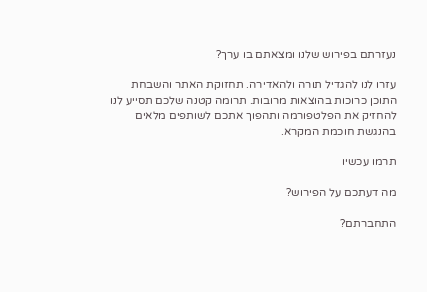נעזרתם בפירוש שלנו ומצאתם בו ערך?

עזרו לנו להגדיל תורה ולהאדירה. תחזוקת האתר והשבחת התוכן כרוכות בהוצאות מרובות. תרומה קטנה שלכם תסייע לנו להחזיק את הפלטפורמה ותהפוך אתכם לשותפים מלאים בהנגשת חוכמת המקרא.

תרמו עכשיו

מה דעתכם על הפירוש?

התחברתם?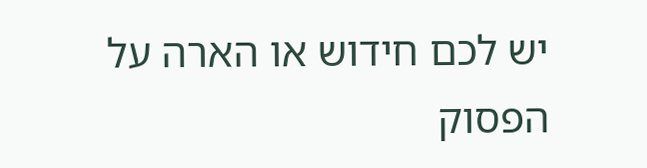יש לכם חידוש או הארה על הפסוק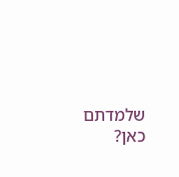שלמדתם כאן?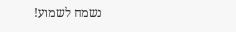נשמח לשמוע!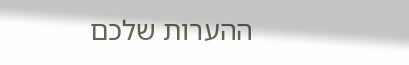ההערות שלכם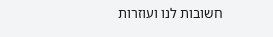חשובות לנו ועוזרות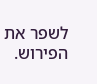לשפר את הפירוש.